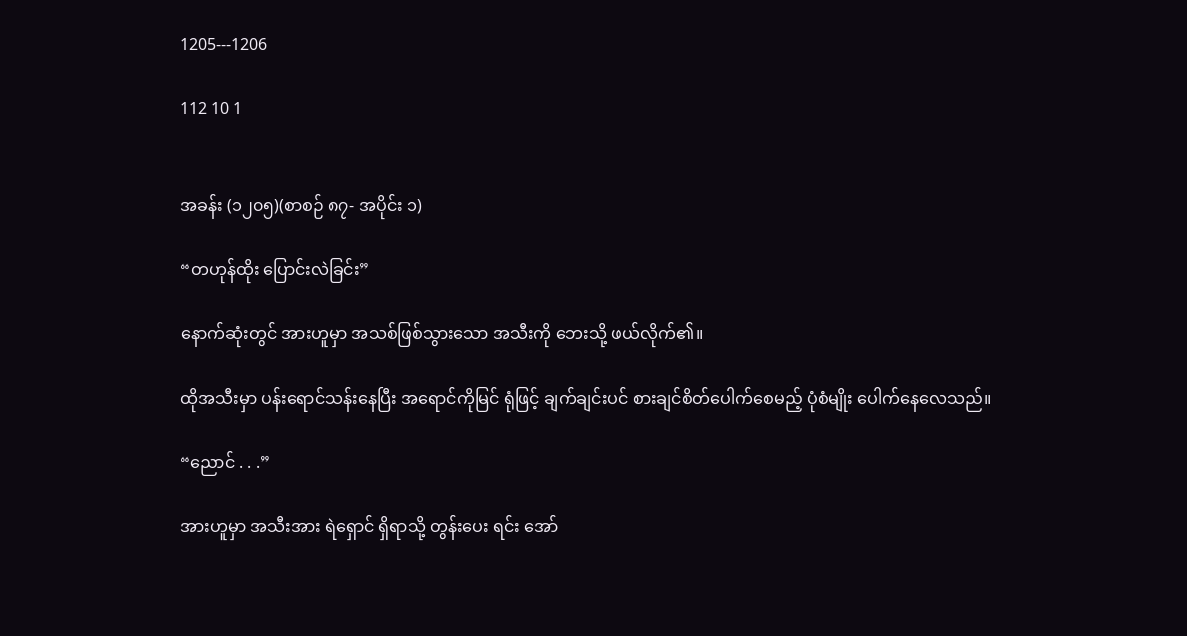1205---1206

112 10 1


အခန်း (၁၂၀၅)(စာစဉ် ၈၇- အပိုင်း ၁)

“တဟုန်ထိုး ပြောင်းလဲခြင်း”

နောက်ဆုံးတွင် အားဟူမှာ အသစ်ဖြစ်သွားသော အသီးကို ဘေးသို့ ဖယ်လိုက်၏။

ထိုအသီးမှာ ပန်းရောင်သန်းနေပြီး အရောင်ကိုမြင် ရုံဖြင့် ချက်ချင်းပင် စားချင်စိတ်ပေါက်စေမည့် ပုံစံမျိုး ပေါက်နေလေသည်။

“ညောင် . . .”

အားဟူမှာ အသီးအား ရဲရှောင် ရှိရာသို့ တွန်းပေး ရင်း အော်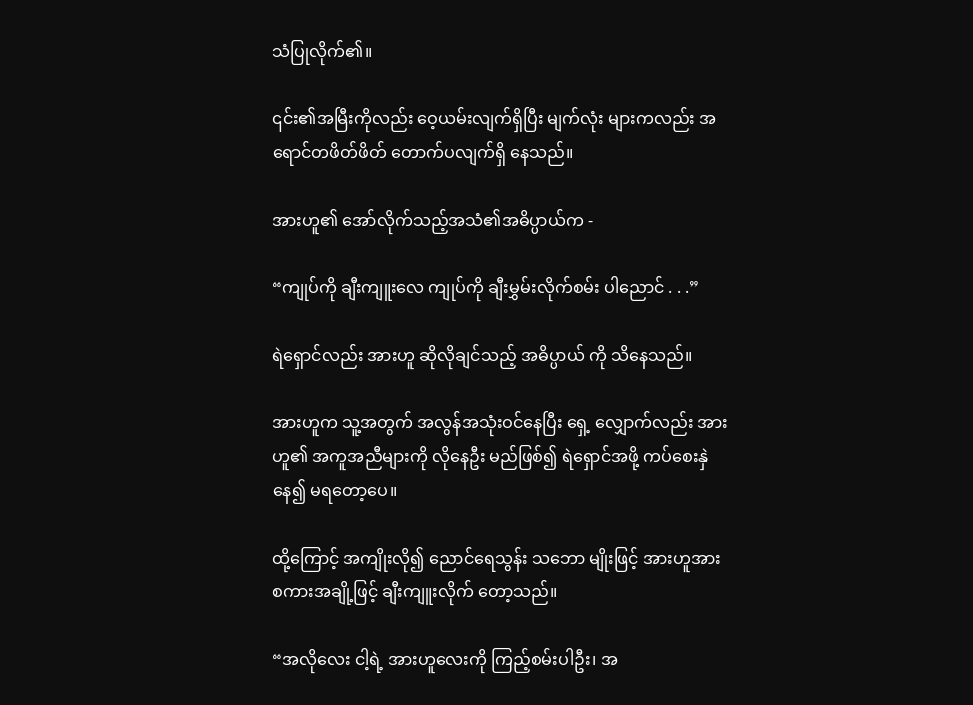သံပြုလိုက်၏။

၎င်း၏အမြီးကိုလည်း ဝေ့ယမ်းလျက်ရှိပြီး မျက်လုံး များကလည်း အရောင်တဖိတ်ဖိတ် တောက်ပလျက်ရှိ နေသည်။

အားဟူ၏ အော်လိုက်သည့်အသံ၏အဓိပ္ပာယ်က -

“ကျုပ်ကို ချီးကျူးလေ ကျုပ်ကို ချီးမွှမ်းလိုက်စမ်း ပါညောင် . . .”

ရဲရှောင်လည်း အားဟူ ဆိုလိုချင်သည့် အဓိပ္ပာယ် ကို သိနေသည်။

အားဟူက သူ့အတွက် အလွန်အသုံးဝင်နေပြီး ရှေ့ လျှောက်လည်း အားဟူ၏ အကူအညီများကို လိုနေဦး မည်ဖြစ်၍ ရဲရှောင်အဖို့ ကပ်စေးနှဲနေ၍ မရတော့ပေ။

ထို့ကြောင့် အကျိုးလို၍ ညောင်ရေသွန်း သဘော မျိုးဖြင့် အားဟူအား စကားအချို့ဖြင့် ချီးကျူးလိုက် တော့သည်။

“အလိုလေး ငါ့ရဲ့ အားဟူလေးကို ကြည့်စမ်းပါဦး၊ အ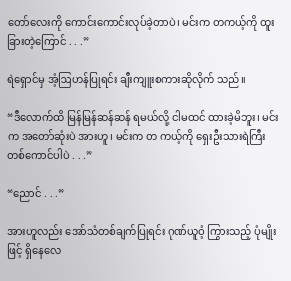တော်လေးကို ကောင်းကောင်းလုပ်ခဲ့တာပဲ၊ မင်းက တကယ့်ကို ထူးခြားတဲ့ကြောင် . . .”

ရဲရှောင်မှ အံ့ဩဟန်ပြုရင်း ချီးကျူးစကားဆိုလိုက် သည်။

“ဒီလောက်ထိ မြန်မြန်ဆန်ဆန် ရမယ်လို့ ငါမထင် ထားခဲ့မိဘူး၊ မင်းက အတော်ဆုံးပဲ အားဟူ၊ မင်းက တ ကယ့်ကို ရှေးဦးသားရဲကြီး တစ်ကောင်ပါပဲ . . .”

“ညောင် . . .”

အားဟူလည်း အော်သံတစ်ချက်ပြုရင်း ဂုဏ်ယူဝံ့ ကြွားသည့် ပုံမျိုးဖြင့် ရှိနေလေ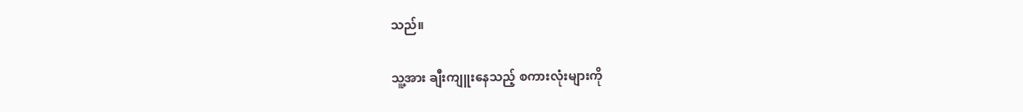သည်။

သူ့အား ချီးကျူးနေသည့် စကားလုံးများကို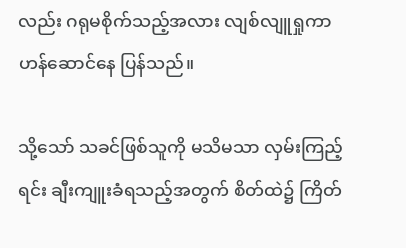လည်း ဂရုမစိုက်သည့်အလား လျစ်လျူရှုကာ ဟန်ဆောင်နေ ပြန်သည်။

သို့သော် သခင်ဖြစ်သူကို မသိမသာ လှမ်းကြည့်ရင်း ချီးကျူးခံရသည့်အတွက် စိတ်ထဲ၌ ကြိတ်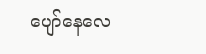ပျော်နေလေ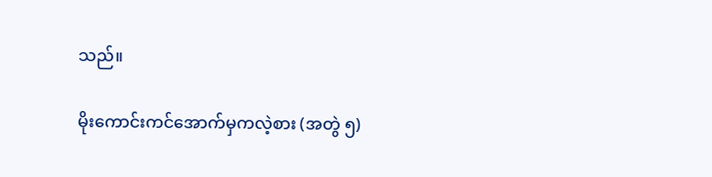သည်။

မိုးကောင်းကင်အောက်မှကလဲ့စား (အတွဲ ၅)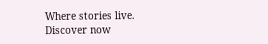Where stories live. Discover now